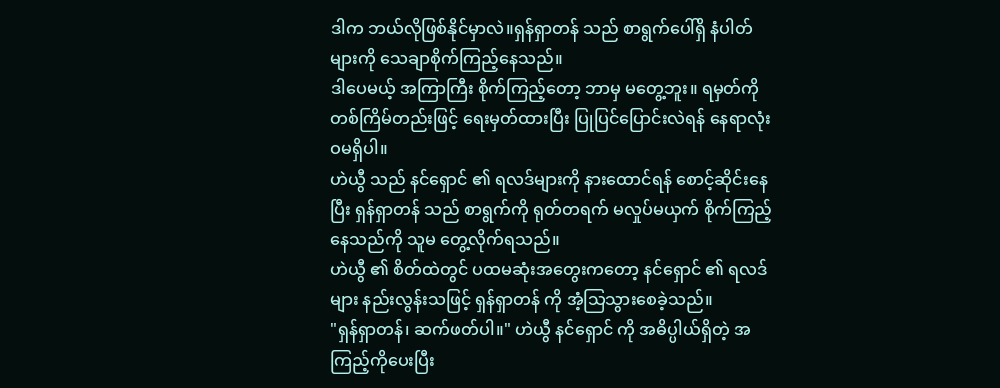ဒါက ဘယ်လိုဖြစ်နိုင်မှာလဲ။ရှန်ရှာတန် သည် စာရွက်ပေါ်ရှိ နံပါတ်များကို သေချာစိုက်ကြည့်နေသည်။
ဒါပေမယ့် အကြာကြီး စိုက်ကြည့်တော့ ဘာမှ မတွေ့ဘူး။ ရမှတ်ကို တစ်ကြိမ်တည်းဖြင့် ရေးမှတ်ထားပြီး ပြုပြင်ပြောင်းလဲရန် နေရာလုံးဝမရှိပါ။
ဟဲယွီ သည် နင်ရှောင် ၏ ရလဒ်များကို နားထောင်ရန် စောင့်ဆိုင်းနေပြီး ရှန်ရှာတန် သည် စာရွက်ကို ရုတ်တရက် မလှုပ်မယှက် စိုက်ကြည့်နေသည်ကို သူမ တွေ့လိုက်ရသည်။
ဟဲယွီ ၏ စိတ်ထဲတွင် ပထမဆုံးအတွေးကတော့ နင်ရှောင် ၏ ရလဒ်များ နည်းလွန်းသဖြင့် ရှန်ရှာတန် ကို အံ့သြသွားစေခဲ့သည်။
"ရှန်ရှာတန်၊ ဆက်ဖတ်ပါ။" ဟဲယွီ နင်ရှောင် ကို အဓိပ္ပါယ်ရှိတဲ့ အကြည့်ကိုပေးပြီး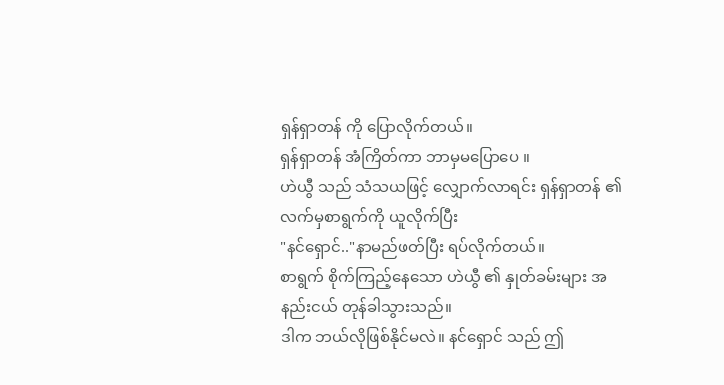ရှန်ရှာတန် ကို ပြောလိုက်တယ်။
ရှန်ရှာတန် အံကြိတ်ကာ ဘာမှမပြောပေ ။
ဟဲယွီ သည် သံသယဖြင့် လျှောက်လာရင်း ရှန်ရှာတန် ၏လက်မှစာရွက်ကို ယူလိုက်ပြီး
"နင်ရှောင်.."နာမည်ဖတ်ပြီး ရပ်လိုက်တယ်။
စာရွက် စိုက်ကြည့်နေသော ဟဲယွီ ၏ နှုတ်ခမ်းများ အနည်းငယ် တုန်ခါသွားသည်။
ဒါက ဘယ်လိုဖြစ်နိုင်မလဲ။ နင်ရှောင် သည် ဤ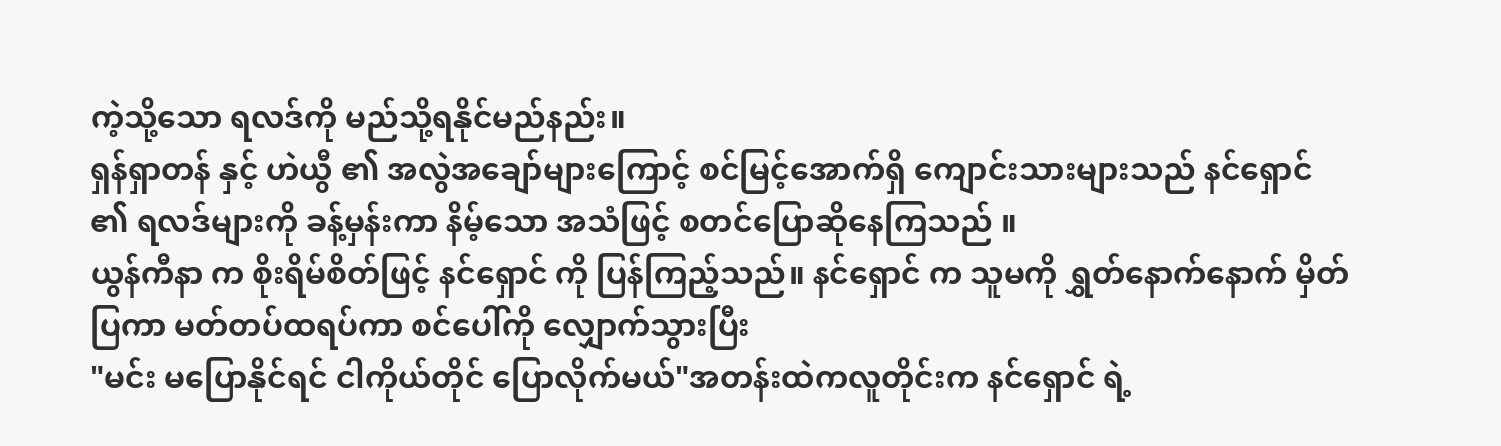ကဲ့သို့သော ရလဒ်ကို မည်သို့ရနိုင်မည်နည်း။
ရှန်ရှာတန် နှင့် ဟဲယွီ ၏ အလွဲအချော်များကြောင့် စင်မြင့်အောက်ရှိ ကျောင်းသားများသည် နင်ရှောင် ၏ ရလဒ်များကို ခန့်မှန်းကာ နိမ့်သော အသံဖြင့် စတင်ပြောဆိုနေကြသည် ။
ယွန်ကီနာ က စိုးရိမ်စိတ်ဖြင့် နင်ရှောင် ကို ပြန်ကြည့်သည်။ နင်ရှောင် က သူမကို ရွှတ်နောက်နောက် မှိတ်ပြကာ မတ်တပ်ထရပ်ကာ စင်ပေါ်ကို လျှောက်သွားပြီး
"မင်း မပြောနိုင်ရင် ငါကိုယ်တိုင် ပြောလိုက်မယ်"အတန်းထဲကလူတိုင်းက နင်ရှောင် ရဲ့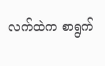လက်ထဲက စာရွက်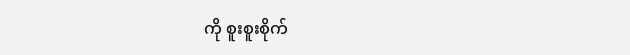ကို စူးစူးစိုက်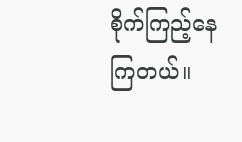စိုက်ကြည့်နေကြတယ်။